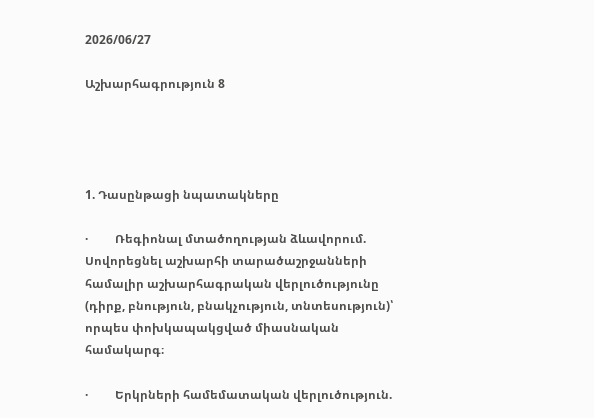2026/06/27

Աշխարհագրություն 8




1. Դասընթացի նպատակները

·         Ռեգիոնալ մտածողության ձևավորում. Սովորեցնել աշխարհի տարածաշրջանների համալիր աշխարհագրական վերլուծությունը (դիրք, բնություն, բնակչություն, տնտեսություն)՝ որպես փոխկապակցված միասնական համակարգ։

·         Երկրների համեմատական վերլուծություն.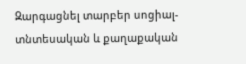Զարգացնել տարբեր սոցիալ-տնտեսական և քաղաքական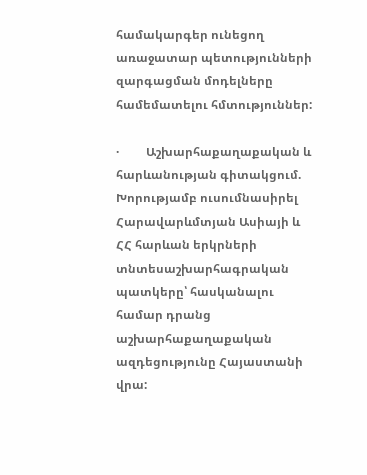համակարգեր ունեցող առաջատար պետությունների զարգացման մոդելները համեմատելու հմտություններ:

·         Աշխարհաքաղաքական և հարևանության գիտակցում. Խորությամբ ուսումնասիրել Հարավարևմտյան Ասիայի և ՀՀ հարևան երկրների տնտեսաշխարհագրական պատկերը՝ հասկանալու համար դրանց աշխարհաքաղաքական ազդեցությունը Հայաստանի վրա: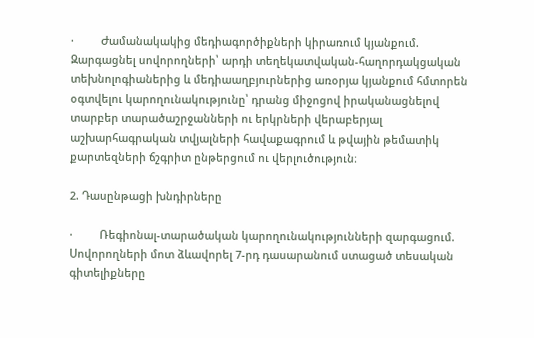·         Ժամանակակից մեդիագործիքների կիրառում կյանքում. Զարգացնել սովորողների՝ արդի տեղեկատվական-հաղորդակցական տեխնոլոգիաներից և մեդիաաղբյուրներից առօրյա կյանքում հմտորեն օգտվելու կարողունակությունը՝ դրանց միջոցով իրականացնելով տարբեր տարածաշրջանների ու երկրների վերաբերյալ աշխարհագրական տվյալների հավաքագրում և թվային թեմատիկ քարտեզների ճշգրիտ ընթերցում ու վերլուծություն։

2. Դասընթացի խնդիրները

·         Ռեգիոնալ-տարածական կարողունակությունների զարգացում. Սովորողների մոտ ձևավորել 7-րդ դասարանում ստացած տեսական գիտելիքները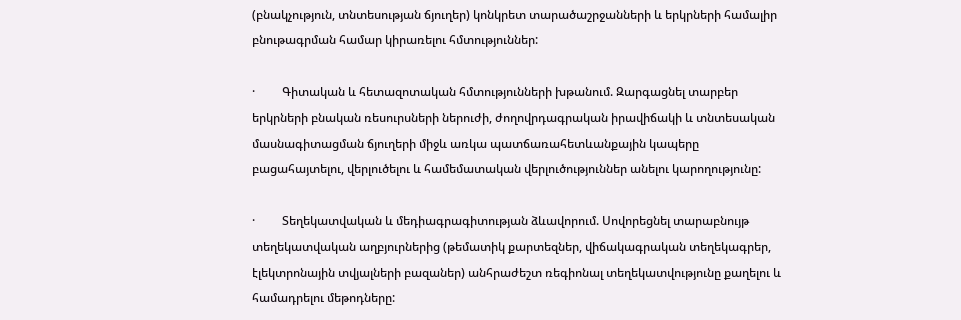(բնակչություն, տնտեսության ճյուղեր) կոնկրետ տարածաշրջանների և երկրների համալիր բնութագրման համար կիրառելու հմտություններ:

·         Գիտական և հետազոտական հմտությունների խթանում. Զարգացնել տարբեր երկրների բնական ռեսուրսների ներուժի, ժողովրդագրական իրավիճակի և տնտեսական մասնագիտացման ճյուղերի միջև առկա պատճառահետևանքային կապերը բացահայտելու, վերլուծելու և համեմատական վերլուծություններ անելու կարողությունը:

·         Տեղեկատվական և մեդիագրագիտության ձևավորում. Սովորեցնել տարաբնույթ տեղեկատվական աղբյուրներից (թեմատիկ քարտեզներ, վիճակագրական տեղեկագրեր, էլեկտրոնային տվյալների բազաներ) անհրաժեշտ ռեգիոնալ տեղեկատվությունը քաղելու և համադրելու մեթոդները: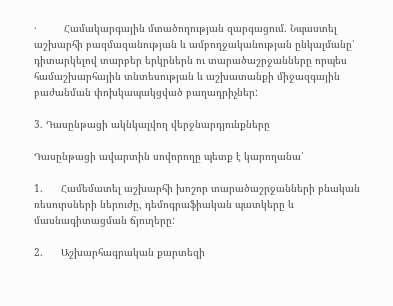·         Համակարգային մտածողության զարգացում. Նպաստել աշխարհի բազմազանության և ամբողջականության ընկալմանը՝ դիտարկելով տարբեր երկրներն ու տարածաշրջանները որպես համաշխարհային տնտեսության և աշխատանքի միջազգային բաժանման փոխկապակցված բաղադրիչներ:

3. Դասընթացի ակնկալվող վերջնարդյունքները

Դասընթացի ավարտին սովորողը պետք է կարողանա՝

1.      Համեմատել աշխարհի խոշոր տարածաշրջանների բնական ռեսուրսների ներուժը, դեմոգրաֆիական պատկերը և մասնագիտացման ճյուղերը:

2.      Աշխարհագրական քարտեզի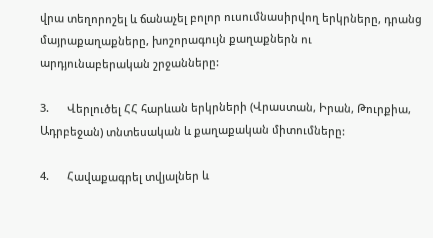վրա տեղորոշել և ճանաչել բոլոր ուսումնասիրվող երկրները, դրանց մայրաքաղաքները, խոշորագույն քաղաքներն ու արդյունաբերական շրջանները:

3.      Վերլուծել ՀՀ հարևան երկրների (Վրաստան, Իրան, Թուրքիա, Ադրբեջան) տնտեսական և քաղաքական միտումները:

4.      Հավաքագրել տվյալներ և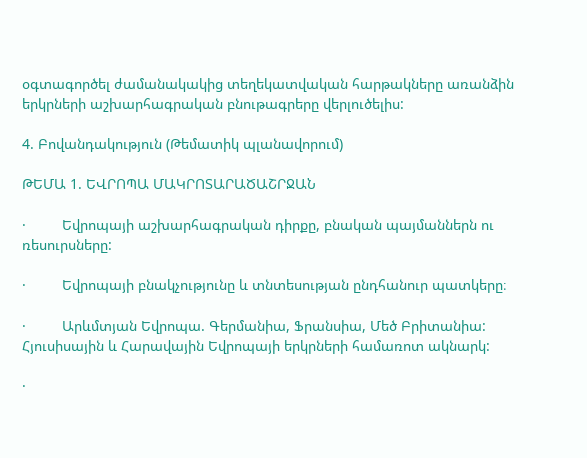օգտագործել ժամանակակից տեղեկատվական հարթակները առանձին երկրների աշխարհագրական բնութագրերը վերլուծելիս:

4. Բովանդակություն (Թեմատիկ պլանավորում)

ԹԵՄԱ 1. ԵՎՐՈՊԱ ՄԱԿՐՈՏԱՐԱԾԱՇՐՋԱՆ

·         Եվրոպայի աշխարհագրական դիրքը, բնական պայմաններն ու ռեսուրսները:

·         Եվրոպայի բնակչությունը և տնտեսության ընդհանուր պատկերը։

·         Արևմտյան Եվրոպա. Գերմանիա, Ֆրանսիա, Մեծ Բրիտանիա: Հյուսիսային և Հարավային Եվրոպայի երկրների համառոտ ակնարկ:

·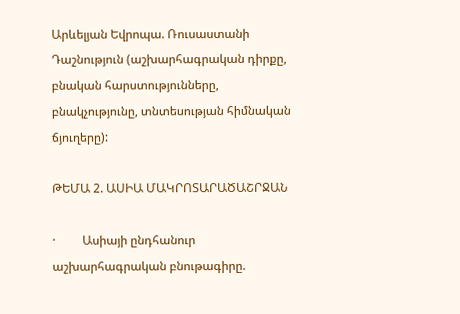Արևելյան Եվրոպա. Ռուսաստանի Դաշնություն (աշխարհագրական դիրքը, բնական հարստությունները, բնակչությունը, տնտեսության հիմնական ճյուղերը):

ԹԵՄԱ 2. ԱՍԻԱ ՄԱԿՐՈՏԱՐԱԾԱՇՐՋԱՆ

·         Ասիայի ընդհանուր աշխարհագրական բնութագիրը.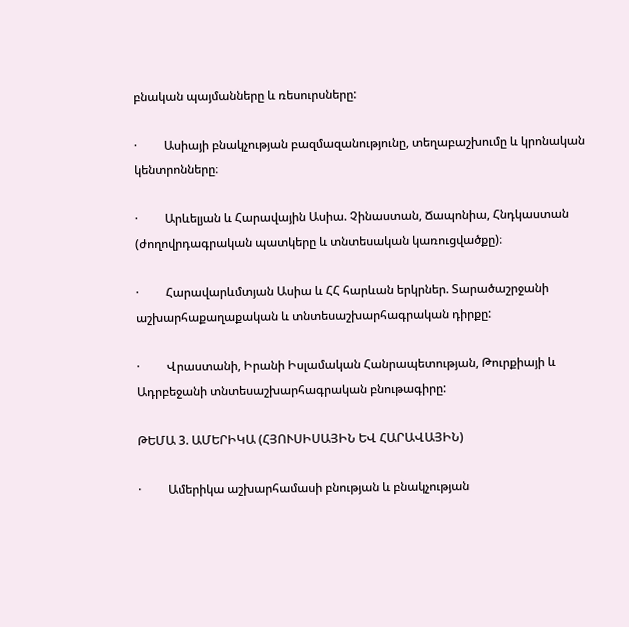բնական պայմանները և ռեսուրսները:

·         Ասիայի բնակչության բազմազանությունը, տեղաբաշխումը և կրոնական կենտրոնները։

·         Արևելյան և Հարավային Ասիա. Չինաստան, Ճապոնիա, Հնդկաստան (ժողովրդագրական պատկերը և տնտեսական կառուցվածքը)։

·         Հարավարևմտյան Ասիա և ՀՀ հարևան երկրներ. Տարածաշրջանի աշխարհաքաղաքական և տնտեսաշխարհագրական դիրքը:

·         Վրաստանի, Իրանի Իսլամական Հանրապետության, Թուրքիայի և Ադրբեջանի տնտեսաշխարհագրական բնութագիրը:

ԹԵՄԱ 3. ԱՄԵՐԻԿԱ (ՀՅՈՒՍԻՍԱՅԻՆ ԵՎ ՀԱՐԱՎԱՅԻՆ)

·         Ամերիկա աշխարհամասի բնության և բնակչության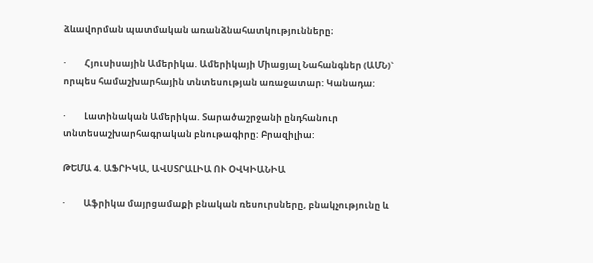ձևավորման պատմական առանձնահատկությունները։

·         Հյուսիսային Ամերիկա. Ամերիկայի Միացյալ Նահանգներ (ԱՄՆ)` որպես համաշխարհային տնտեսության առաջատար: Կանադա:

·         Լատինական Ամերիկա. Տարածաշրջանի ընդհանուր տնտեսաշխարհագրական բնութագիրը: Բրազիլիա:

ԹԵՄԱ 4. ԱՖՐԻԿԱ, ԱՎՍՏՐԱԼԻԱ ՈՒ ՕՎԿԻԱՆԻԱ

·         Աֆրիկա մայրցամաքի բնական ռեսուրսները, բնակչությունը և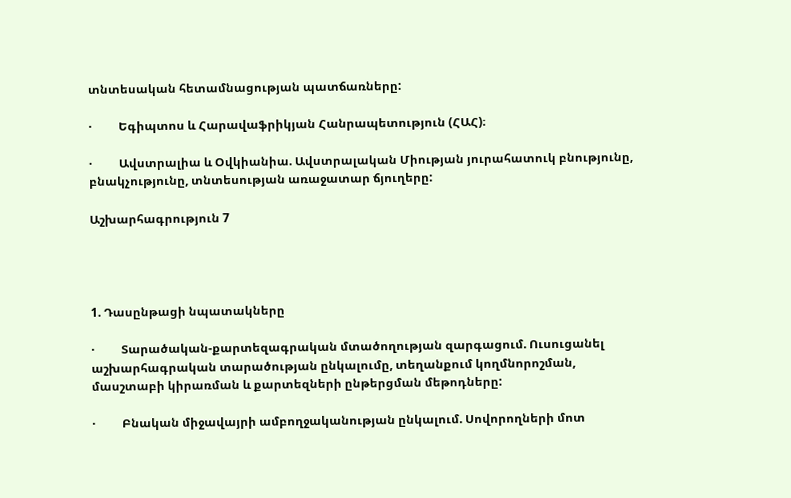տնտեսական հետամնացության պատճառները:

·         Եգիպտոս և Հարավաֆրիկյան Հանրապետություն (ՀԱՀ)։

·         Ավստրալիա և Օվկիանիա. Ավստրալական Միության յուրահատուկ բնությունը, բնակչությունը, տնտեսության առաջատար ճյուղերը:

Աշխարհագրություն 7




1. Դասընթացի նպատակները

·         Տարածական-քարտեզագրական մտածողության զարգացում. Ուսուցանել աշխարհագրական տարածության ընկալումը, տեղանքում կողմնորոշման, մասշտաբի կիրառման և քարտեզների ընթերցման մեթոդները:

·         Բնական միջավայրի ամբողջականության ընկալում. Սովորողների մոտ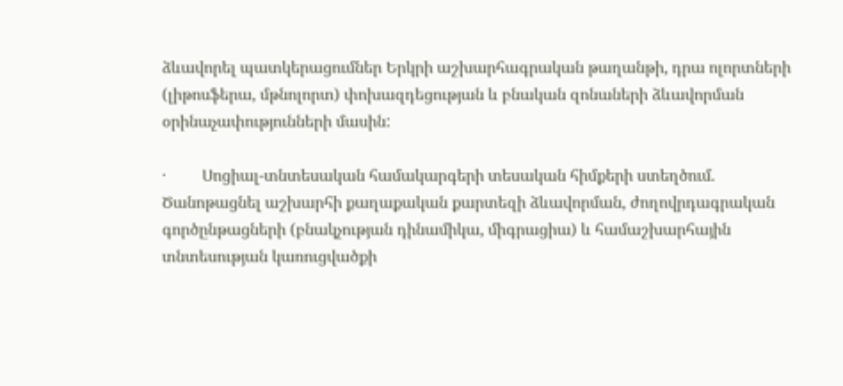ձևավորել պատկերացումներ Երկրի աշխարհագրական թաղանթի, դրա ոլորտների (լիթոսֆերա, մթնոլորտ) փոխազդեցության և բնական զոնաների ձևավորման օրինաչափությունների մասին:

·         Սոցիալ-տնտեսական համակարգերի տեսական հիմքերի ստեղծում. Ծանոթացնել աշխարհի քաղաքական քարտեզի ձևավորման, ժողովրդագրական գործընթացների (բնակչության դինամիկա, միգրացիա) և համաշխարհային տնտեսության կառուցվածքի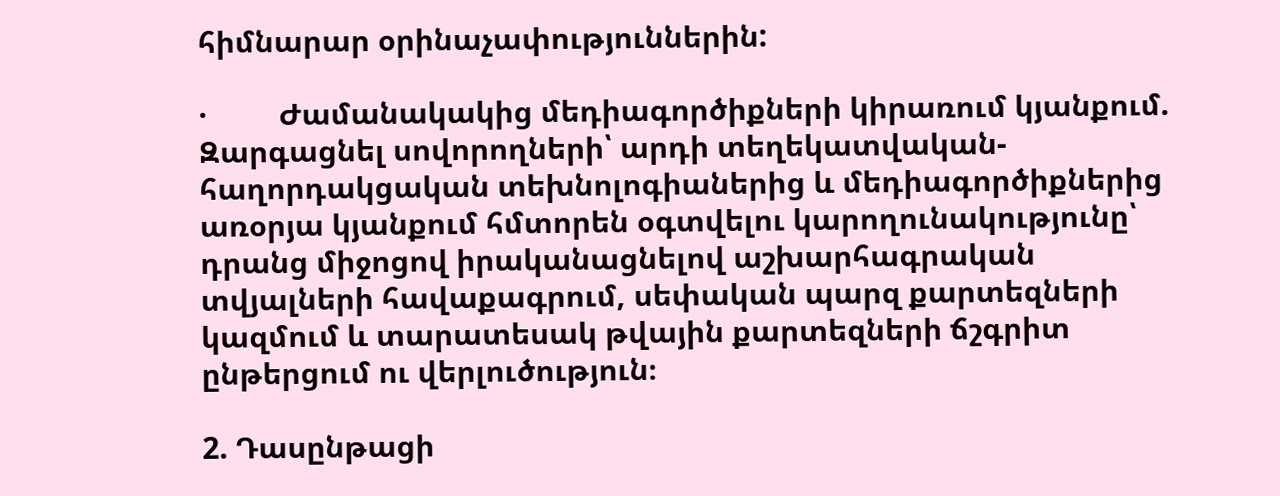հիմնարար օրինաչափություններին:

·         Ժամանակակից մեդիագործիքների կիրառում կյանքում. Զարգացնել սովորողների՝ արդի տեղեկատվական-հաղորդակցական տեխնոլոգիաներից և մեդիագործիքներից առօրյա կյանքում հմտորեն օգտվելու կարողունակությունը՝ դրանց միջոցով իրականացնելով աշխարհագրական տվյալների հավաքագրում, սեփական պարզ քարտեզների կազմում և տարատեսակ թվային քարտեզների ճշգրիտ ընթերցում ու վերլուծություն։

2. Դասընթացի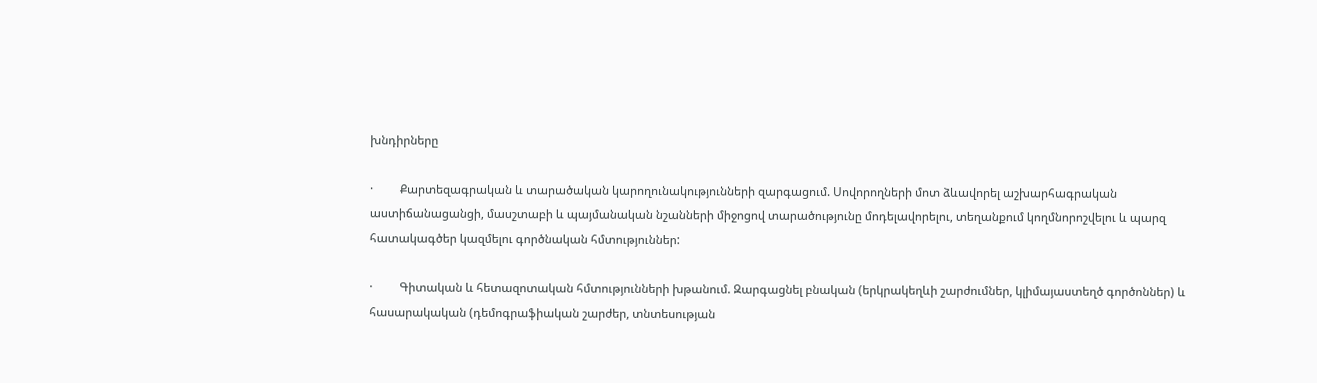խնդիրները

·         Քարտեզագրական և տարածական կարողունակությունների զարգացում. Սովորողների մոտ ձևավորել աշխարհագրական աստիճանացանցի, մասշտաբի և պայմանական նշանների միջոցով տարածությունը մոդելավորելու, տեղանքում կողմնորոշվելու և պարզ հատակագծեր կազմելու գործնական հմտություններ:

·         Գիտական և հետազոտական հմտությունների խթանում. Զարգացնել բնական (երկրակեղևի շարժումներ, կլիմայաստեղծ գործոններ) և հասարակական (դեմոգրաֆիական շարժեր, տնտեսության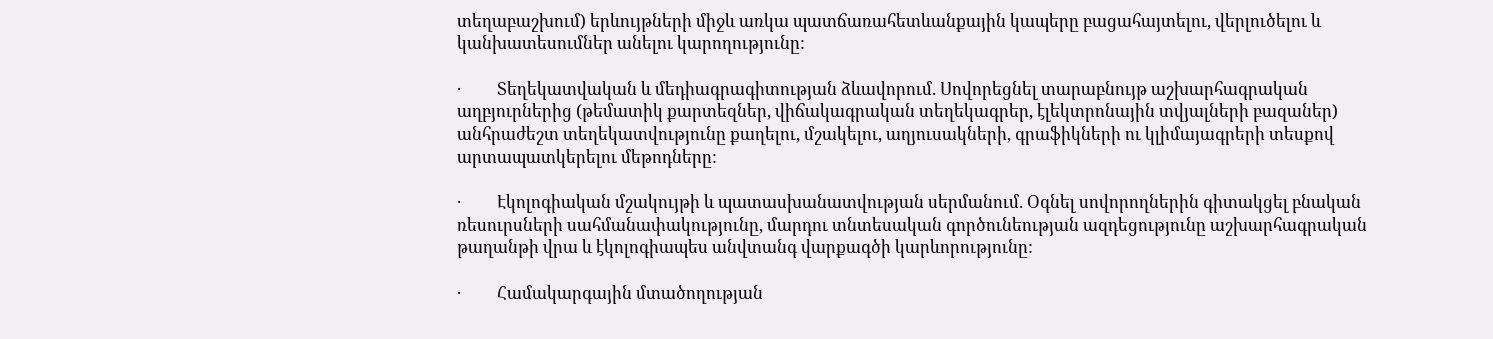տեղաբաշխում) երևույթների միջև առկա պատճառահետևանքային կապերը բացահայտելու, վերլուծելու և կանխատեսումներ անելու կարողությունը:

·         Տեղեկատվական և մեդիագրագիտության ձևավորում. Սովորեցնել տարաբնույթ աշխարհագրական աղբյուրներից (թեմատիկ քարտեզներ, վիճակագրական տեղեկագրեր, էլեկտրոնային տվյալների բազաներ) անհրաժեշտ տեղեկատվությունը քաղելու, մշակելու, աղյուսակների, գրաֆիկների ու կլիմայագրերի տեսքով արտապատկերելու մեթոդները:

·         Էկոլոգիական մշակույթի և պատասխանատվության սերմանում. Օգնել սովորողներին գիտակցել բնական ռեսուրսների սահմանափակությունը, մարդու տնտեսական գործունեության ազդեցությունը աշխարհագրական թաղանթի վրա և էկոլոգիապես անվտանգ վարքագծի կարևորությունը:

·         Համակարգային մտածողության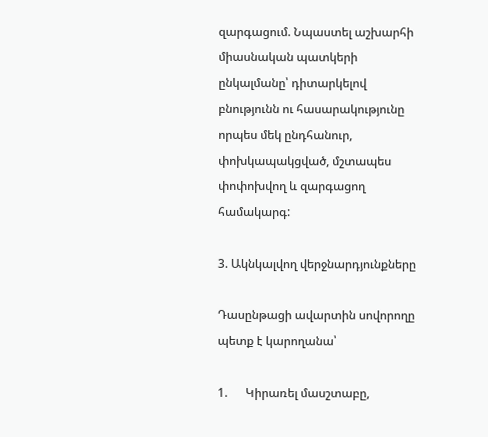զարգացում. Նպաստել աշխարհի միասնական պատկերի ընկալմանը՝ դիտարկելով բնությունն ու հասարակությունը որպես մեկ ընդհանուր, փոխկապակցված, մշտապես փոփոխվող և զարգացող համակարգ:

3. Ակնկալվող վերջնարդյունքները

Դասընթացի ավարտին սովորողը պետք է կարողանա՝

1.      Կիրառել մասշտաբը,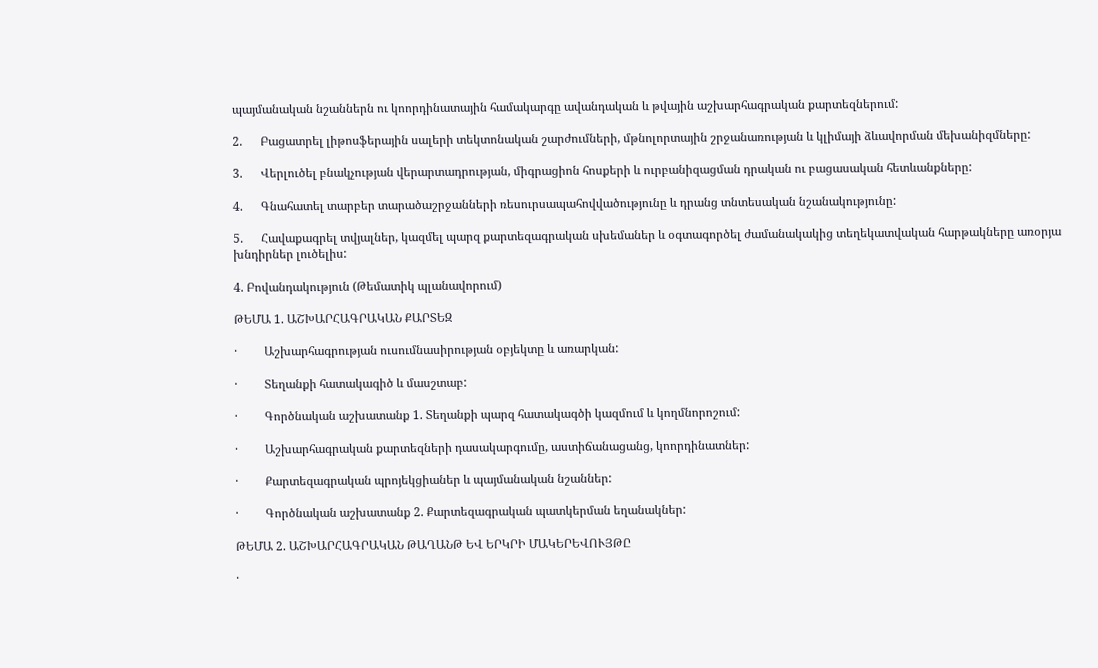պայմանական նշաններն ու կոորդինատային համակարգը ավանդական և թվային աշխարհագրական քարտեզներում:

2.      Բացատրել լիթոսֆերային սալերի տեկտոնական շարժումների, մթնոլորտային շրջանառության և կլիմայի ձևավորման մեխանիզմները:

3.      Վերլուծել բնակչության վերարտադրության, միգրացիոն հոսքերի և ուրբանիզացման դրական ու բացասական հետևանքները:

4.      Գնահատել տարբեր տարածաշրջանների ռեսուրսապահովվածությունը և դրանց տնտեսական նշանակությունը:

5.      Հավաքագրել տվյալներ, կազմել պարզ քարտեզագրական սխեմաներ և օգտագործել ժամանակակից տեղեկատվական հարթակները առօրյա խնդիրներ լուծելիս:

4. Բովանդակություն (Թեմատիկ պլանավորում)

ԹԵՄԱ 1. ԱՇԽԱՐՀԱԳՐԱԿԱՆ ՔԱՐՏԵԶ

·         Աշխարհագրության ուսումնասիրության օբյեկտը և առարկան:

·         Տեղանքի հատակագիծ և մասշտաբ:

·         Գործնական աշխատանք 1. Տեղանքի պարզ հատակագծի կազմում և կողմնորոշում:

·         Աշխարհագրական քարտեզների դասակարգումը, աստիճանացանց, կոորդինատներ:

·         Քարտեզագրական պրոյեկցիաներ և պայմանական նշաններ:

·         Գործնական աշխատանք 2. Քարտեզագրական պատկերման եղանակներ:

ԹԵՄԱ 2. ԱՇԽԱՐՀԱԳՐԱԿԱՆ ԹԱՂԱՆԹ ԵՎ ԵՐԿՐԻ ՄԱԿԵՐԵՎՈՒՅԹԸ

·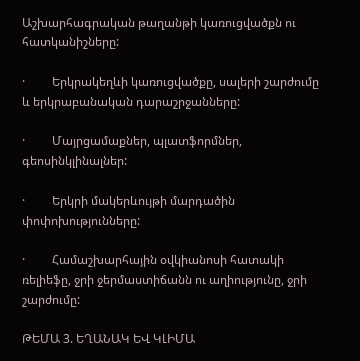Աշխարհագրական թաղանթի կառուցվածքն ու հատկանիշները:

·         Երկրակեղևի կառուցվածքը, սալերի շարժումը և երկրաբանական դարաշրջանները:

·         Մայրցամաքներ, պլատֆորմներ, գեոսինկլինալներ:

·         Երկրի մակերևույթի մարդածին փոփոխությունները:

·         Համաշխարհային օվկիանոսի հատակի ռելիեֆը, ջրի ջերմաստիճանն ու աղիությունը, ջրի շարժումը:

ԹԵՄԱ 3. ԵՂԱՆԱԿ ԵՎ ԿԼԻՄԱ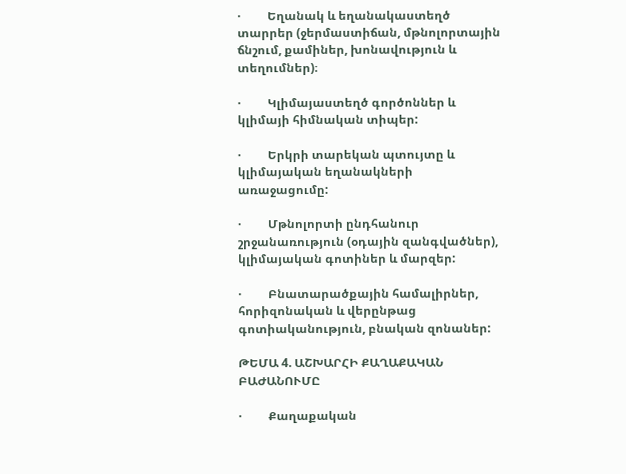·         Եղանակ և եղանակաստեղծ տարրեր (ջերմաստիճան, մթնոլորտային ճնշում, քամիներ, խոնավություն և տեղումներ)։

·         Կլիմայաստեղծ գործոններ և կլիմայի հիմնական տիպեր:

·         Երկրի տարեկան պտույտը և կլիմայական եղանակների առաջացումը:

·         Մթնոլորտի ընդհանուր շրջանառություն (օդային զանգվածներ), կլիմայական գոտիներ և մարզեր:

·         Բնատարածքային համալիրներ, հորիզոնական և վերընթաց գոտիականություն, բնական զոնաներ:

ԹԵՄԱ 4. ԱՇԽԱՐՀԻ ՔԱՂԱՔԱԿԱՆ ԲԱԺԱՆՈՒՄԸ

·         Քաղաքական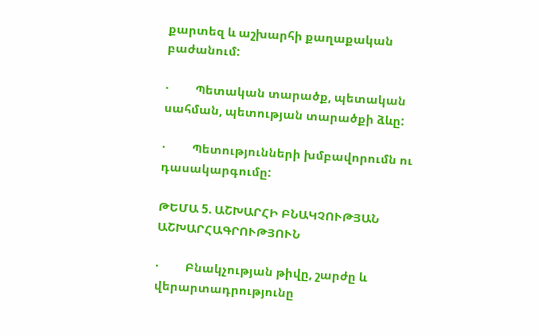քարտեզ և աշխարհի քաղաքական բաժանում:

·         Պետական տարածք, պետական սահման, պետության տարածքի ձևը:

·         Պետությունների խմբավորումն ու դասակարգումը:

ԹԵՄԱ 5. ԱՇԽԱՐՀԻ ԲՆԱԿՉՈՒԹՅԱՆ ԱՇԽԱՐՀԱԳՐՈՒԹՅՈՒՆ

·         Բնակչության թիվը, շարժը և վերարտադրությունը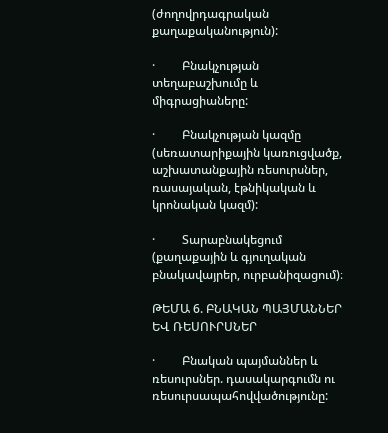(ժողովրդագրական քաղաքականություն):

·         Բնակչության տեղաբաշխումը և միգրացիաները:

·         Բնակչության կազմը (սեռատարիքային կառուցվածք, աշխատանքային ռեսուրսներ, ռասայական, էթնիկական և կրոնական կազմ):

·         Տարաբնակեցում (քաղաքային և գյուղական բնակավայրեր, ուրբանիզացում)։

ԹԵՄԱ 6. ԲՆԱԿԱՆ ՊԱՅՄԱՆՆԵՐ ԵՎ ՌԵՍՈՒՐՍՆԵՐ

·         Բնական պայմաններ և ռեսուրսներ. դասակարգումն ու ռեսուրսապահովվածությունը: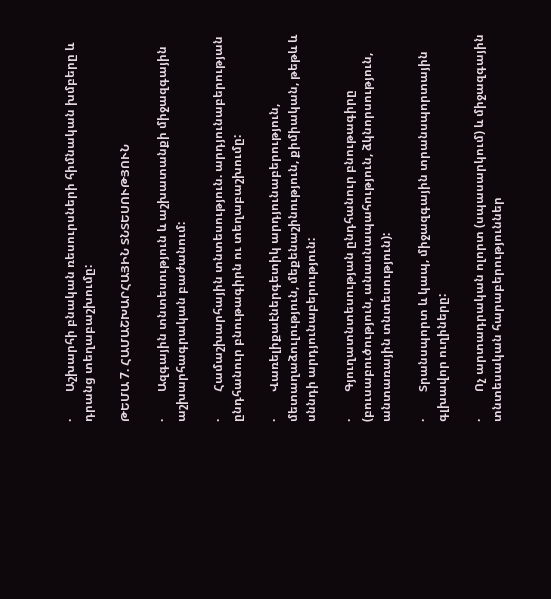·         Աշխարհի բնական ռեսուրսների հիմնական խմբերը և դրանց տեղաբաշխումը:

ԹԵՄԱ 7. ՀԱՄԱՇԽԱՐՀԱՅԻՆ ՏՆՏԵՍՈՒԹՅՈՒՆ

·         Ազգային տնտեսություն և աշխատանքի միջազգային աշխարհագրական բաժանում:

·         Համաշխարհային տնտեսություն. արդյունաբերության ընդհանուր բնութագիրն ու տեղաբաշխումը:

·         Վառելիքաէներգետիկ արդյունաբերություն, մետաղաձուլություն, մեքենաշինություն, քիմիական, թեթև և սննդի արդյունաբերություն:

·         Գյուղատնտեսության ընդհանուր բնութագիրը (բուսաբուծություն, անասնապահություն, ձկնորսություն, անտառային տնտեսություն):

·         Տրանսպորտ և կապ, միջազգային տրանսպորտային գլխավոր ուղիները:

·         Ոչ արտադրական ոլորտ (սպասարկում) և միջազգային տնտեսական հարաբերություններ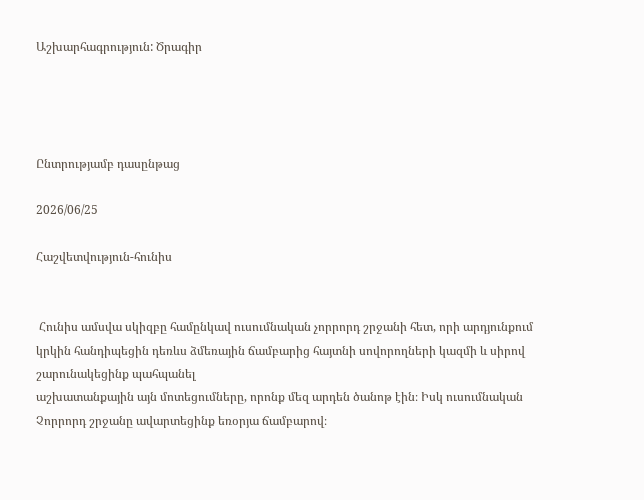Աշխարհագրություն: Ծրագիր




Ընտրությամբ դասընթաց

2026/06/25

Հաշվետվություն-հունիս


 Հունիս ամսվա սկիզբը համընկավ ուսումնական չորրորդ շրջանի հետ, որի արդյունքում կրկին հանդիպեցին դեռևս ձմեռային ճամբարից հայտնի սովորողների կազմի և սիրով շարունակեցինք պահպանել
աշխատանքային այն մոտեցումները, որոնք մեզ արդեն ծանոթ էին։ Իսկ ուսումնական Չորրորդ շրջանը ավարտեցինք եռօրյա ճամբարով։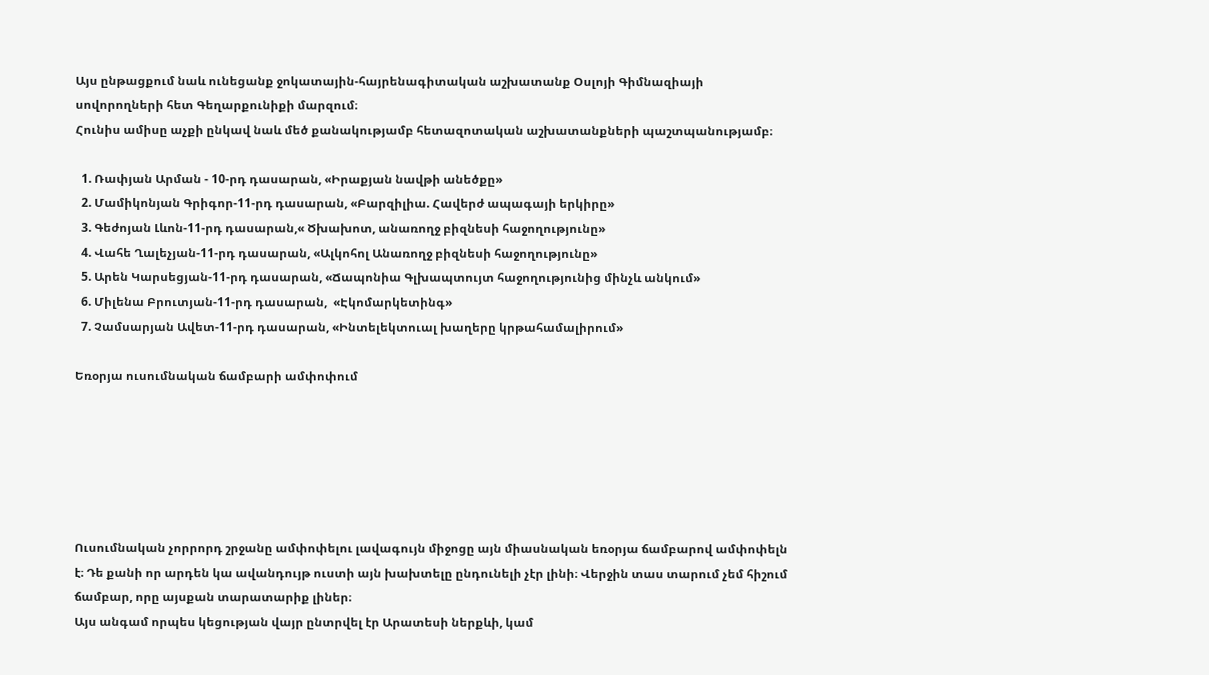Այս ընթացքում նաև ունեցանք ջոկատային-հայրենագիտական աշխատանք Օսլոյի Գիմնազիայի սովորողների հետ Գեղարքունիքի մարզում։
Հունիս ամիսը աչքի ընկավ նաև մեծ քանակությամբ հետազոտական աշխատանքների պաշտպանությամբ։

  1. Ռափյան Արման - 10-րդ դասարան, «Իրաքյան նավթի անեծքը»
  2. Մամիկոնյան Գրիգոր-11-րդ դասարան, «Բարզիլիա. Հավերժ ապագայի երկիրը»
  3. Գեժոյան Լևոն-11-րդ դասարան,« Ծխախոտ, անառողջ բիզնեսի հաջողությունը»
  4. Վահե Ղալեչյան-11-րդ դասարան, «Ալկոհոլ Անառողջ բիզնեսի հաջողությունը»
  5. Արեն Կարսեցյան-11-րդ դասարան, «Ճապոնիա Գլխապտույտ հաջողությունից մինչև անկում»
  6. Միլենա Բրուտյան-11-րդ դասարան,  «Էկոմարկետինգ»
  7. Չամսարյան Ավետ-11-րդ դասարան, «Ինտելեկտուալ խաղերը կրթահամալիրում»

Եռօրյա ուսումնական ճամբարի ամփոփում






Ուսումնական չորրորդ շրջանը ամփոփելու լավագույն միջոցը այն միասնական եռօրյա ճամբարով ամփոփելն է։ Դե քանի որ արդեն կա ավանդույթ ուստի այն խախտելը ընդունելի չէր լինի։ Վերջին տաս տարում չեմ հիշում ճամբար, որը այսքան տարատարիք լիներ։
Այս անգամ որպես կեցության վայր ընտրվել էր Արատեսի ներքևի, կամ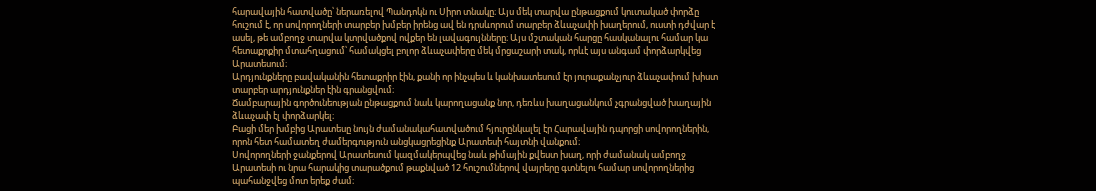հարավային հատվածը՝ ներառելով Պանդոկն ու Սիրո տնակը։ Այս մեկ տարվա ընթացքում կուտակած փորձը հուշում է, որ սովորողների տարբեր խմբեր իրենց ավ են դրսևորում տարբեր ձևաչափի խաղերում, ուստի դժվար է ասել, թե ամբողջ տարվա կտրվածքով ովքեր են լավագույնները։ Այս մշտական հարցը հասկանալու համար կա հետաքրքիր մտահղացում՝ համակցել բոլոր ձևաչափերը մեկ մրցաշարի տակ, որևէ այս անգամ փորձարկվեց Արատեսում։
Արդյունքները բավականին հետաքրիր էին, քանի որ ինչպես և կանխատեսում էր յուրաքանչյուր ձևաչափում խիստ տարբեր արդյունքներ էին գրանցվում։
Ճամբարային գործունեության ընթացքում նաև կարողացանք նոր, դեռևս խաղացանկում չգրանցված խաղային ձևաչափ էլ փորձարկել։
Բացի մեր խմբից Արատեսը նույն ժամանակահատվածում հյուրընկալել էր Հարավային դպորցի սովորողներին, որոն հետ համատեղ ժամերգություն անցկացրեցինք Արատեսի հայտնի վանքում։
Սովորողների ջանքերով Արատեսում կազմակերպվեց նաև թիմային քվեստ խաղ, որի ժամանակ ամբողջ Արատեսի ու նրա հարակից տարածքում թաքնված 12 հուշումներով վայրերը գտնելու համար սովորողներից պահանջվեց մոտ երեք ժամ։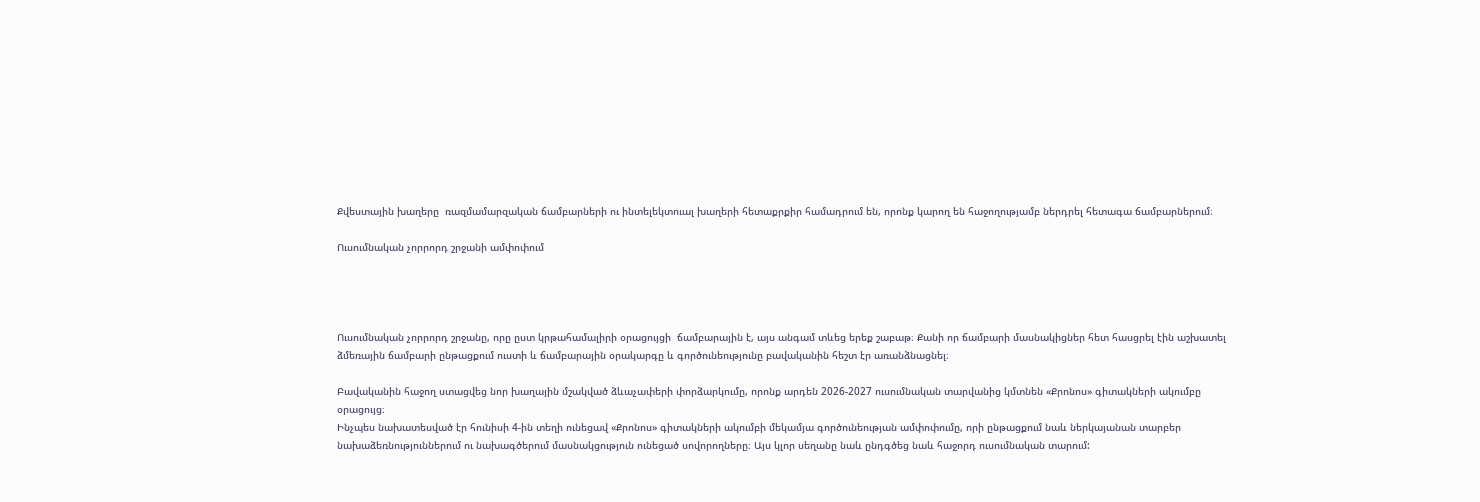Քվեստային խաղերը  ռազմամարզական ճամբարների ու ինտելեկտուալ խաղերի հետաքրքիր համադրում են, որոնք կարող են հաջողությամբ ներդրել հետագա ճամբարներում։

Ուսումնական չորրորդ շրջանի ամփոփում




Ուսումնական չորրորդ շրջանը, որը ըստ կրթահամալիրի օրացույցի  ճամբարային է, այս անգամ տևեց երեք շաբաթ։ Քանի որ ճամբարի մասնակիցներ հետ հասցրել էին աշխատել ձմեռային ճամբարի ընթացքում ուստի և ճամբարային օրակարգը և գործունեությունը բավականին հեշտ էր առանձնացնել։

Բավականին հաջող ստացվեց նոր խաղային մշակված ձևաչափերի փորձարկումը, որոնք արդեն 2026-2027 ուսումնական տարվանից կմտնեն «Քրոնոս» գիտակների ակումբը օրացույց։
Ինչպես նախատեսված էր հունիսի 4-ին տեղի ունեցավ «Քրոնոս» գիտակների ակումբի մեկամյա գործունեության ամփոփումը, որի ընթացքում նաև ներկայանան տարբեր նախաձեռնություններում ու նախագծերում մասնակցություն ունեցած սովորողները։ Այս կլոր սեղանը նաև ընդգծեց նաև հաջորդ ուսումնական տարում: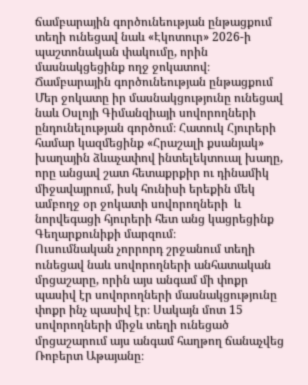ճամբարային գործունեության ընթացքում տեղի ունեցավ նաև «Էկոտուր» 2026-ի պաշտոնական փակումը, որին մասնակցեցինք ողջ ջոկատով։
Ճամբարային գործունեության ընթացքում Մեր ջոկատը իր մասնակցությունը ունեցավ նաև Օսլոյի Գիմանզիայի սովորողների ընդունելության գործում։ Հատուկ Հյուրերի համար կազմեցինք «Հրաշալի քսանյակ» խաղային ձևաչափով ինտելեկտուալ խաղը, որը անցավ շատ հետաքրքիր ու դինամիկ միջավայրում, իսկ հունիսի երեքին մեկ ամբողջ օր ջոկատի սովորողների  և նորվեգացի հյուրերի հետ անց կացրեցինք Գեղարքունիքի մարզում։
Ուսումնական չորրորդ շրջանում տեղի ունեցավ նաև սովորողների անհատական մրցաշարը, որին այս անգամ մի փոքր պասիվ էր սովորողների մասնակցությունը փոքր ինչ պասիվ էր։ Սակայն մոտ 15 սովորողների միջև տեղի ունեցած մրցաշարում այս անգամ հաղթող ճանաչվեց Ռոբերտ Աթայանը։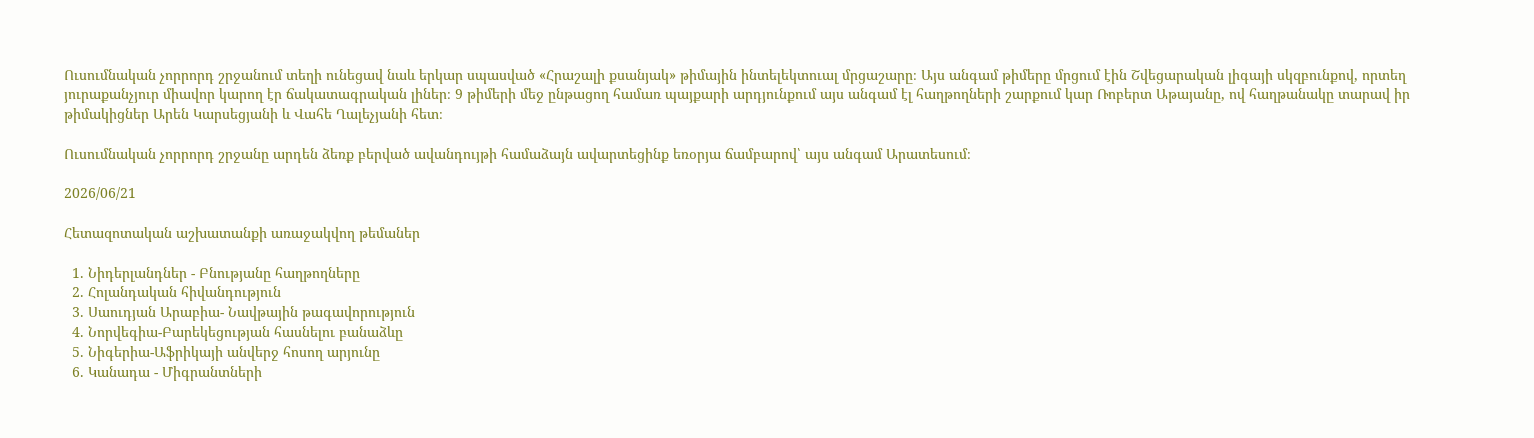Ուսումնական չորրորդ շրջանում տեղի ունեցավ նաև երկար սպասված «Հրաշալի քսանյակ» թիմային ինտելեկտուալ մրցաշարը։ Այս անգամ թիմերը մրցում էին Շվեցարական լիգայի սկզբունքով, որտեղ յուրաքանչյուր միավոր կարող էր ճակատագրական լիներ։ 9 թիմերի մեջ ընթացող համառ պայքարի արդյունքում այս անգամ էլ հաղթողների շարքում կար Ռոբերտ Աթայանը, ով հաղթանակը տարավ իր թիմակիցներ Արեն Կարսեցյանի և Վահե Ղալեչյանի հետ։

Ուսումնական չորրորդ շրջանը արդեն ձեռք բերված ավանդույթի համաձայն ավարտեցինք եռօրյա ճամբարով՝ այս անգամ Արատեսում։

2026/06/21

Հետազոտական աշխատանքի առաջակվող թեմաներ

  1. Նիդերլանդներ - Բնությանը հաղթողները
  2. Հոլանդական հիվանդություն
  3. Սաուդյան Արաբիա- Նավթային թագավորություն
  4. Նորվեգիա-Բարեկեցության հասնելու բանաձևը
  5. Նիգերիա-Աֆրիկայի անվերջ հոսող արյունը
  6. Կանադա - Միգրանտների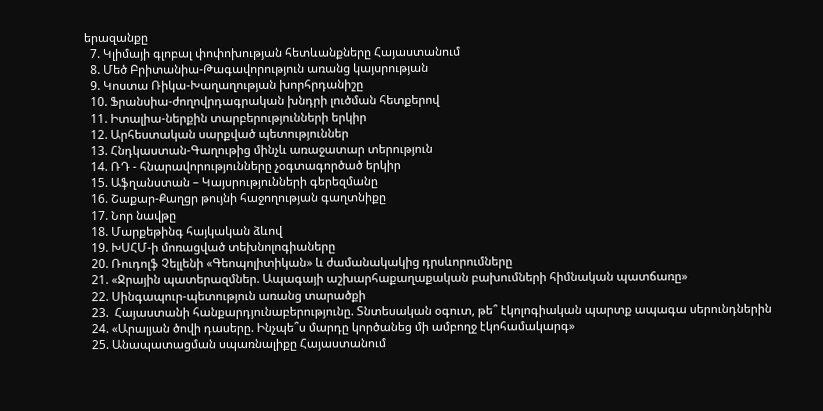երազանքը
  7. Կլիմայի գլոբալ փոփոխության հետևանքները Հայաստանում
  8. Մեծ Բրիտանիա-Թագավորություն առանց կայսրության
  9. Կոստա Ռիկա-Խաղաղության խորհրդանիշը
  10. Ֆրանսիա-ժողովրդագրական խնդրի լուծման հետքերով
  11. Իտալիա-ներքին տարբերությունների երկիր
  12. Արհեստական սարքված պետություններ
  13. Հնդկաստան-Գաղութից մինչև առաջատար տերություն
  14. ՌԴ - հնարավորությունները չօգտագործած երկիր
  15. Աֆղանստան – Կայսրությունների գերեզմանը
  16. Շաքար-Քաղցր թույնի հաջողության գաղտնիքը
  17. Նոր նավթը
  18. Մարքեթինգ հայկական ձևով
  19. ԽՍՀՄ-ի մոռացված տեխնոլոգիաները
  20. Ռուդոլֆ Չելլենի «Գեոպոլիտիկան» և ժամանակակից դրսևորումները
  21. «Ջրային պատերազմներ. Ապագայի աշխարհաքաղաքական բախումների հիմնական պատճառը»
  22. Սինգապուր-պետություն առանց տարածքի
  23.  Հայաստանի հանքարդյունաբերությունը. Տնտեսական օգուտ, թե՞ էկոլոգիական պարտք ապագա սերունդներին
  24. «Արալյան ծովի դասերը. Ինչպե՞ս մարդը կործանեց մի ամբողջ էկոհամակարգ»
  25. Անապատացման սպառնալիքը Հայաստանում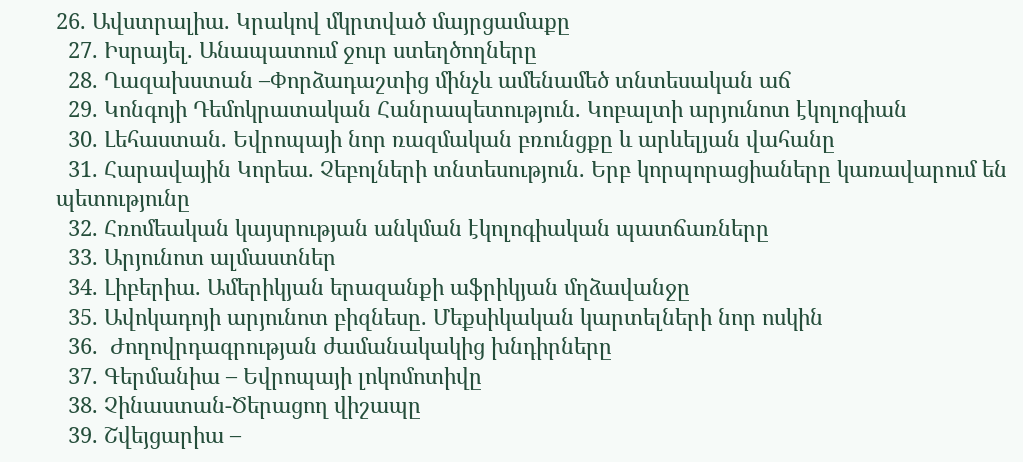26. Ավստրալիա. Կրակով մկրտված մայրցամաքը
  27. Իսրայել. Անապատում ջուր ստեղծողները
  28. Ղազախստան –Փորձադաշտից մինչև ամենամեծ տնտեսական աճ
  29. Կոնգոյի Դեմոկրատական Հանրապետություն. Կոբալտի արյունոտ էկոլոգիան
  30. Լեհաստան. Եվրոպայի նոր ռազմական բռունցքը և արևելյան վահանը
  31. Հարավային Կորեա. Չեբոլների տնտեսություն. Երբ կորպորացիաները կառավարում են պետությունը
  32. Հռոմեական կայսրության անկման էկոլոգիական պատճառները
  33. Արյունոտ ալմաստներ
  34. Լիբերիա. Ամերիկյան երազանքի աֆրիկյան մղձավանջը
  35. Ավոկադոյի արյունոտ բիզնեսը. Մեքսիկական կարտելների նոր ոսկին
  36.  Ժողովրդագրության ժամանակակից խնդիրները
  37. Գերմանիա – Եվրոպայի լոկոմոտիվը
  38. Չինաստան-Ծերացող վիշապը
  39. Շվեյցարիա –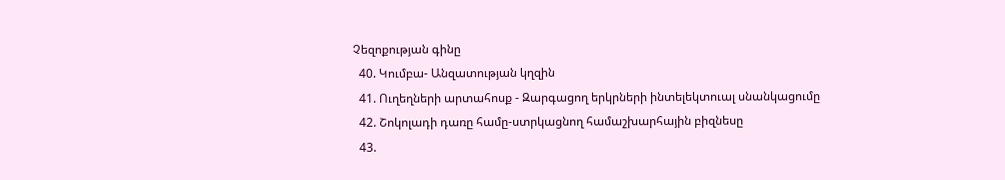Չեզոքության գինը
  40. Կումբա- Անզատության կղզին
  41. Ուղեղների արտահոսք - Զարգացող երկրների ինտելեկտուալ սնանկացումը
  42. Շոկոլադի դառը համը-ստրկացնող համաշխարհային բիզնեսը
  43.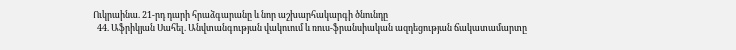Ուկրաինա. 21-րդ դարի հրաձգարանը և նոր աշխարհակարգի ծնունդը
  44. Աֆրիկյան Սահել. Անվտանգության վակուում և ռուս-ֆրանսիական ազդեցության ճակատամարտը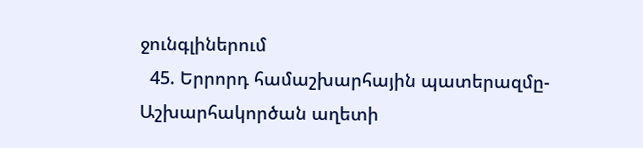ջունգլիներում
  45. Երրորդ համաշխարհային պատերազմը-Աշխարհակործան աղետի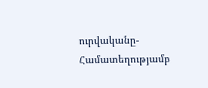ուրվականը-Համատեղությամբ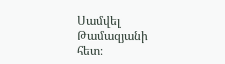Սամվել Թամազյանի հետ։